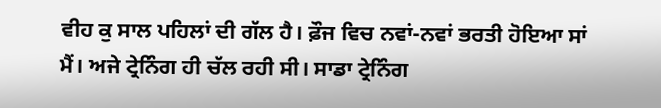ਵੀਹ ਕੁ ਸਾਲ ਪਹਿਲਾਂ ਦੀ ਗੱਲ ਹੈ। ਫ਼ੌਜ ਵਿਚ ਨਵਾਂ-ਨਵਾਂ ਭਰਤੀ ਹੋਇਆ ਸਾਂ ਮੈਂ। ਅਜੇ ਟ੍ਰੇਨਿੰਗ ਹੀ ਚੱਲ ਰਹੀ ਸੀ। ਸਾਡਾ ਟ੍ਰੇਨਿੰਗ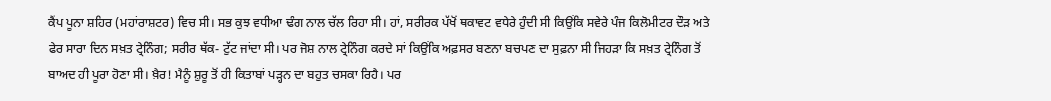ਕੈਂਪ ਪੂਨਾ ਸ਼ਹਿਰ (ਮਹਾਂਰਾਸ਼ਟਰ) ਵਿਚ ਸੀ। ਸਭ ਕੁਝ ਵਧੀਆ ਢੰਗ ਨਾਲ ਚੱਲ ਰਿਹਾ ਸੀ। ਹਾਂ, ਸਰੀਰਕ ਪੱਖੋਂ ਥਕਾਵਟ ਵਧੇਰੇ ਹੁੰਦੀ ਸੀ ਕਿਉਂਕਿ ਸਵੇਰੇ ਪੰਜ ਕਿਲੋਮੀਟਰ ਦੌੜ ਅਤੇ ਫੇਰ ਸਾਰਾ ਦਿਨ ਸਖ਼ਤ ਟ੍ਰੇਨਿੰਗ; ਸਰੀਰ ਥੱਕ- ਟੁੱਟ ਜਾਂਦਾ ਸੀ। ਪਰ ਜੋਸ਼ ਨਾਲ ਟ੍ਰੇਨਿੰਗ ਕਰਦੇ ਸਾਂ ਕਿਉਂਕਿ ਅਫ਼ਸਰ ਬਣਨਾ ਬਚਪਣ ਦਾ ਸੁਫ਼ਨਾ ਸੀ ਜਿਹੜਾ ਕਿ ਸਖ਼ਤ ਟ੍ਰੇਨਿੰਗ ਤੋਂ ਬਾਅਦ ਹੀ ਪੂਰਾ ਹੋਣਾ ਸੀ। ਖ਼ੈਰ! ਮੈਨੂੰ ਸ਼ੁਰੂ ਤੋਂ ਹੀ ਕਿਤਾਬਾਂ ਪੜ੍ਹਨ ਦਾ ਬਹੁਤ ਚਸਕਾ ਰਿਹੈ। ਪਰ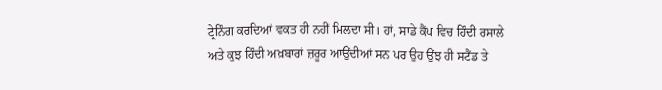ਟ੍ਰੇਨਿੰਗ ਕਰਦਿਆਂ ਵਕਤ ਹੀ ਨਹੀਂ ਮਿਲਦਾ ਸੀ। ਹਾਂ, ਸਾਡੇ ਕੈਂਪ ਵਿਚ ਹਿੰਦੀ ਰਸਾਲੇ ਅਤੇ ਕੁਝ ਹਿੰਦੀ ਅਖ਼ਬਾਰਾਂ ਜ਼ਰੂਰ ਆਉਂਦੀਆਂ ਸਨ ਪਰ ਉਹ ਉਂਝ ਹੀ ਸਟੈਂਡ ਤੇ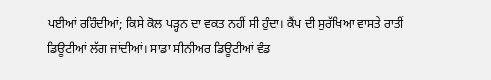ਪਈਆਂ ਰਹਿੰਦੀਆਂ; ਕਿਸੇ ਕੋਲ ਪੜ੍ਹਨ ਦਾ ਵਕਤ ਨਹੀਂ ਸੀ ਹੁੰਦਾ। ਕੈਂਪ ਦੀ ਸੁਰੱਖਿਆ ਵਾਸਤੇ ਰਾਤੀਂ ਡਿਊਟੀਆਂ ਲੱਗ ਜਾਂਦੀਆਂ। ਸਾਡਾ ਸੀਨੀਅਰ ਡਿਊਟੀਆਂ ਵੰਡ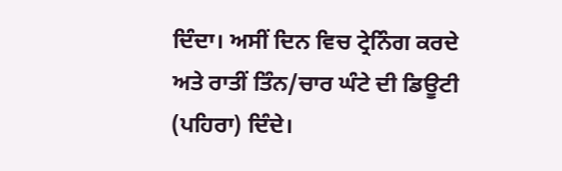ਦਿੰਦਾ। ਅਸੀਂ ਦਿਨ ਵਿਚ ਟ੍ਰੇਨਿੰਗ ਕਰਦੇ ਅਤੇ ਰਾਤੀਂ ਤਿੰਨ/ਚਾਰ ਘੰਟੇ ਦੀ ਡਿਊਟੀ (ਪਹਿਰਾ) ਦਿੰਦੇ।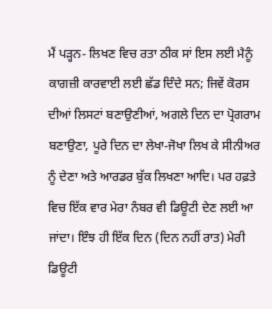ਮੈਂ ਪੜ੍ਹਨ- ਲਿਖਣ ਵਿਚ ਰਤਾ ਠੀਕ ਸਾਂ ਇਸ ਲਈ ਮੈਨੂੰ ਕਾਗਜ਼ੀ ਕਾਰਵਾਈ ਲਈ ਛੱਡ ਦਿੰਦੇ ਸਨ; ਜਿਵੇਂ ਕੋਰਸ ਦੀਆਂ ਲਿਸਟਾਂ ਬਣਾਉਣੀਆਂ, ਅਗਲੇ ਦਿਨ ਦਾ ਪ੍ਰੋਗਰਾਮ ਬਣਾਉਣਾ, ਪੂਰੇ ਦਿਨ ਦਾ ਲੇਖਾ-ਜੋਖਾ ਲਿਖ ਕੇ ਸੀਨੀਅਰ ਨੂੰ ਦੇਣਾ ਅਤੇ ਆਰਡਰ ਬੁੱਕ ਲਿਖਣਾ ਆਦਿ। ਪਰ ਹਫ਼ਤੇ ਵਿਚ ਇੱਕ ਵਾਰ ਮੇਰਾ ਨੰਬਰ ਵੀ ਡਿਊਟੀ ਦੇਣ ਲਈ ਆ ਜਾਂਦਾ। ਇੰਝ ਹੀ ਇੱਕ ਦਿਨ (ਦਿਨ ਨਹੀਂ ਰਾਤ) ਮੇਰੀ ਡਿਊਟੀ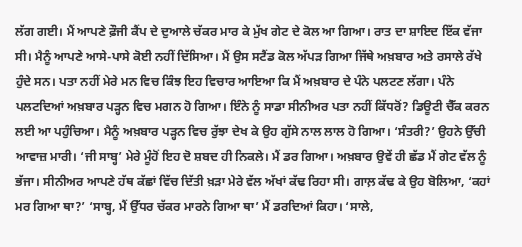ਲੱਗ ਗਈ। ਮੈਂ ਆਪਣੇ ਫ਼ੌਜੀ ਕੈਂਪ ਦੇ ਦੁਆਲੇ ਚੱਕਰ ਮਾਰ ਕੇ ਮੁੱਖ ਗੇਟ ਦੇ ਕੋਲ ਆ ਗਿਆ। ਰਾਤ ਦਾ ਸ਼ਾਇਦ ਇੱਕ ਵੱਜਾ ਸੀ। ਮੈਨੂੰ ਆਪਣੇ ਆਸੇ-ਪਾਸੇ ਕੋਈ ਨਹੀਂ ਦਿੱਸਿਆ। ਮੈਂ ਉਸ ਸਟੈਂਡ ਕੋਲ ਅੱਪੜ ਗਿਆ ਜਿੱਥੇ ਅਖ਼ਬਾਰ ਅਤੇ ਰਸਾਲੇ ਰੱਖੇ ਹੁੰਦੇ ਸਨ। ਪਤਾ ਨਹੀਂ ਮੇਰੇ ਮਨ ਵਿਚ ਕਿੰਝ ਇਹ ਵਿਚਾਰ ਆਇਆ ਕਿ ਮੈਂ ਅਖ਼ਬਾਰ ਦੇ ਪੰਨੇ ਪਲਟਣ ਲੱਗਾ। ਪੰਨੇ ਪਲਟਦਿਆਂ ਅਖ਼ਬਾਰ ਪੜ੍ਹਨ ਵਿਚ ਮਗਨ ਹੋ ਗਿਆ। ਇੰਨੇ ਨੂੰ ਸਾਡਾ ਸੀਨੀਅਰ ਪਤਾ ਨਹੀਂ ਕਿੱਧਰੋਂ? ਡਿਊਟੀ ਚੈੱਕ ਕਰਨ ਲਈ ਆ ਪਹੁੰਚਿਆ। ਮੈਨੂੰ ਅਖ਼ਬਾਰ ਪੜ੍ਹਨ ਵਿਚ ਰੁੱਝਾ ਦੇਖ ਕੇ ਉਹ ਗੁੱਸੇ ਨਾਲ ਲਾਲ ਹੋ ਗਿਆ। ‘ਸੰਤਰੀ?’ ਉਹਨੇ ਉੱਚੀ ਆਵਾਜ਼ ਮਾਰੀ। ‘ਜੀ ਸਾਬ੍ਹ’ ਮੇਰੇ ਮੂੰਹੋਂ ਇਹ ਦੋ ਸ਼ਬਦ ਹੀ ਨਿਕਲੇ। ਮੈਂ ਡਰ ਗਿਆ। ਅਖ਼ਬਾਰ ਉਵੇਂ ਹੀ ਛੱਡ ਮੈਂ ਗੇਟ ਵੱਲ ਨੂੰ ਭੱਜਾ। ਸੀਨੀਅਰ ਆਪਣੇ ਹੱਥ ਕੱਛਾਂ ਵਿੱਚ ਦਿੱਤੀ ਖ਼ੜਾ ਮੇਰੇ ਵੱਲ ਅੱਖਾਂ ਕੱਢ ਰਿਹਾ ਸੀ। ਗਾਲ਼ ਕੱਢ ਕੇ ਉਹ ਬੋਲਿਆ, ‘ਕਹਾਂ ਮਰ ਗਿਆ ਥਾ?’ ‘ਸਾਬ੍ਹ, ਮੈਂ ਉੱਧਰ ਚੱਕਰ ਮਾਰਨੇ ਗਿਆ ਥਾ’ ਮੈਂ ਡਰਦਿਆਂ ਕਿਹਾ। ‘ਸਾਲੇ,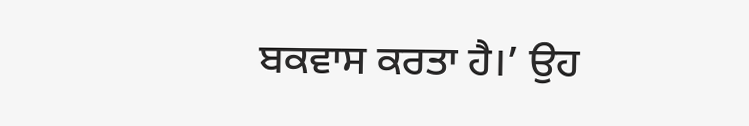ਬਕਵਾਸ ਕਰਤਾ ਹੈ।’ ਉਹ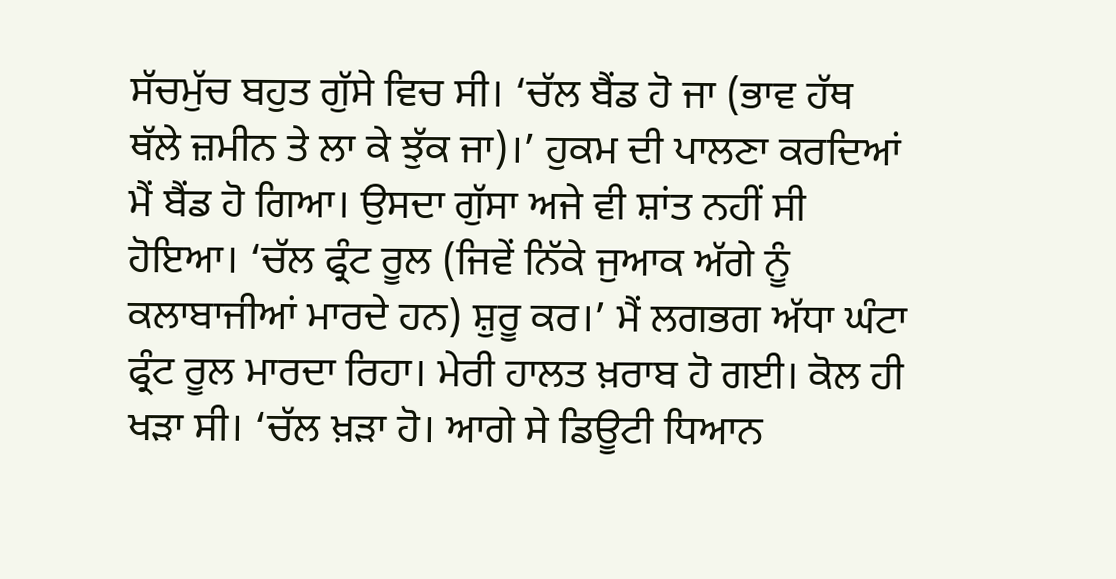ਸੱਚਮੁੱਚ ਬਹੁਤ ਗੁੱਸੇ ਵਿਚ ਸੀ। ‘ਚੱਲ ਬੈਂਡ ਹੋ ਜਾ (ਭਾਵ ਹੱਥ ਥੱਲੇ ਜ਼ਮੀਨ ਤੇ ਲਾ ਕੇ ਝੁੱਕ ਜਾ)।’ ਹੁਕਮ ਦੀ ਪਾਲਣਾ ਕਰਦਿਆਂ ਮੈਂ ਬੈਂਡ ਹੋ ਗਿਆ। ਉਸਦਾ ਗੁੱਸਾ ਅਜੇ ਵੀ ਸ਼ਾਂਤ ਨਹੀਂ ਸੀ ਹੋਇਆ। ‘ਚੱਲ ਫ੍ਰੰਟ ਰੂਲ (ਜਿਵੇਂ ਨਿੱਕੇ ਜੁਆਕ ਅੱਗੇ ਨੂੰ ਕਲਾਬਾਜੀਆਂ ਮਾਰਦੇ ਹਨ) ਸ਼ੁਰੂ ਕਰ।’ ਮੈਂ ਲਗਭਗ ਅੱਧਾ ਘੰਟਾ ਫ੍ਰੰਟ ਰੂਲ ਮਾਰਦਾ ਰਿਹਾ। ਮੇਰੀ ਹਾਲਤ ਖ਼ਰਾਬ ਹੋ ਗਈ। ਕੋਲ ਹੀ ਖੜਾ ਸੀ। ‘ਚੱਲ ਖ਼ੜਾ ਹੋ। ਆਗੇ ਸੇ ਡਿਊਟੀ ਧਿਆਨ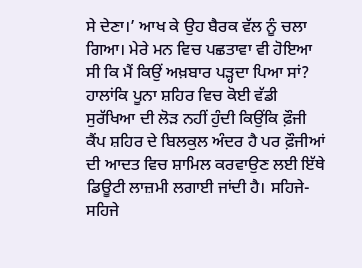ਸੇ ਦੇਣਾ।’ ਆਖ ਕੇ ਉਹ ਬੈਰਕ ਵੱਲ ਨੂੰ ਚਲਾ ਗਿਆ। ਮੇਰੇ ਮਨ ਵਿਚ ਪਛਤਾਵਾ ਵੀ ਹੋਇਆ ਸੀ ਕਿ ਮੈਂ ਕਿਉਂ ਅਖ਼ਬਾਰ ਪੜ੍ਹਦਾ ਪਿਆ ਸਾਂ? ਹਾਲਾਂਕਿ ਪੂਨਾ ਸ਼ਹਿਰ ਵਿਚ ਕੋਈ ਵੱਡੀ ਸੁਰੱਖਿਆ ਦੀ ਲੋੜ ਨਹੀਂ ਹੁੰਦੀ ਕਿਉਂਕਿ ਫ਼ੌਜੀ ਕੈਂਪ ਸ਼ਹਿਰ ਦੇ ਬਿਲਕੁਲ ਅੰਦਰ ਹੈ ਪਰ ਫ਼ੌਜੀਆਂ ਦੀ ਆਦਤ ਵਿਚ ਸ਼ਾਮਿਲ ਕਰਵਾਉਣ ਲਈ ਇੱਥੇ ਡਿਊਟੀ ਲਾਜ਼ਮੀ ਲਗਾਈ ਜਾਂਦੀ ਹੈ। ਸਹਿਜੇ- ਸਹਿਜੇ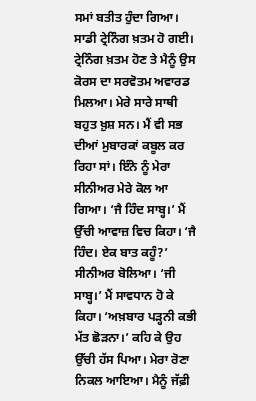ਸਮਾਂ ਬਤੀਤ ਹੁੰਦਾ ਗਿਆ। ਸਾਡੀ ਟ੍ਰੇਨਿੰਗ ਖ਼ਤਮ ਹੋ ਗਈ। ਟ੍ਰੇਨਿੰਗ ਖ਼ਤਮ ਹੋਣ ਤੇ ਮੈਨੂੰ ਉਸ ਕੋਰਸ ਦਾ ਸਰਵੋਤਮ ਅਵਾਰਡ ਮਿਲਆ। ਮੇਰੇ ਸਾਰੇ ਸਾਥੀ ਬਹੁਤ ਖ਼ੁਸ਼ ਸਨ। ਮੈਂ ਵੀ ਸਭ ਦੀਆਂ ਮੁਬਾਰਕਾਂ ਕਬੂਲ ਕਰ ਰਿਹਾ ਸਾਂ। ਇੰਨੇ ਨੂੰ ਮੇਰਾ ਸੀਨੀਅਰ ਮੇਰੇ ਕੋਲ ਆ ਗਿਆ। ‘ਜੈ ਹਿੰਦ ਸਾਬ੍ਹ।’ ਮੈਂ ਉੱਚੀ ਆਵਾਜ਼ ਵਿਚ ਕਿਹਾ। ‘ਜੈ ਹਿੰਦ। ਏਕ ਬਾਤ ਕਹੂੰ?’ ਸੀਨੀਅਰ ਬੋਲਿਆ। ‘ਜੀ ਸਾਬ੍ਹ।’ ਮੈਂ ਸਾਵਧਾਨ ਹੋ ਕੇ ਕਿਹਾ। ‘ਅਖ਼ਬਾਰ ਪੜ੍ਹਨੀ ਕਭੀ ਮੱਤ ਛੋੜਨਾ।’ ਕਹਿ ਕੇ ਉਹ ਉੱਚੀ ਹੱਸ ਪਿਆ। ਮੇਰਾ ਰੋਣਾ ਨਿਕਲ ਆਇਆ। ਮੈਨੂੰ ਜੱਫ਼ੀ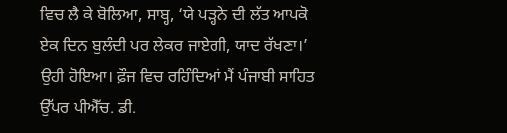ਵਿਚ ਲੈ ਕੇ ਬੋਲਿਆ, ਸਾਬ੍ਹ, ‘ਯੇ ਪੜ੍ਹਨੇ ਦੀ ਲੱਤ ਆਪਕੋ ਏਕ ਦਿਨ ਬੁਲੰਦੀ ਪਰ ਲੇਕਰ ਜਾਏਗੀ, ਯਾਦ ਰੱਖਣਾ।’ ਉਹੀ ਹੋਇਆ। ਫ਼ੌਜ ਵਿਚ ਰਹਿੰਦਿਆਂ ਮੈਂ ਪੰਜਾਬੀ ਸਾਹਿਤ ਉੱਪਰ ਪੀਐੱਚ. ਡੀ.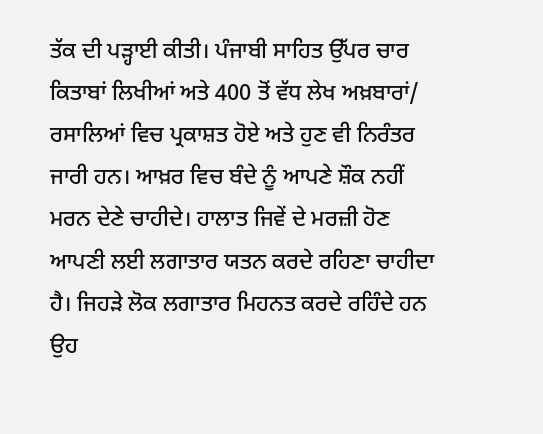ਤੱਕ ਦੀ ਪੜ੍ਹਾਈ ਕੀਤੀ। ਪੰਜਾਬੀ ਸਾਹਿਤ ਉੱਪਰ ਚਾਰ ਕਿਤਾਬਾਂ ਲਿਖੀਆਂ ਅਤੇ 400 ਤੋਂ ਵੱਧ ਲੇਖ ਅਖ਼ਬਾਰਾਂ/ ਰਸਾਲਿਆਂ ਵਿਚ ਪ੍ਰਕਾਸ਼ਤ ਹੋਏ ਅਤੇ ਹੁਣ ਵੀ ਨਿਰੰਤਰ ਜਾਰੀ ਹਨ। ਆਖ਼ਰ ਵਿਚ ਬੰਦੇ ਨੂੰ ਆਪਣੇ ਸ਼ੌਕ ਨਹੀਂ ਮਰਨ ਦੇਣੇ ਚਾਹੀਦੇ। ਹਾਲਾਤ ਜਿਵੇਂ ਦੇ ਮਰਜ਼ੀ ਹੋਣ ਆਪਣੀ ਲਈ ਲਗਾਤਾਰ ਯਤਨ ਕਰਦੇ ਰਹਿਣਾ ਚਾਹੀਦਾ ਹੈ। ਜਿਹੜੇ ਲੋਕ ਲਗਾਤਾਰ ਮਿਹਨਤ ਕਰਦੇ ਰਹਿੰਦੇ ਹਨ ਉਹ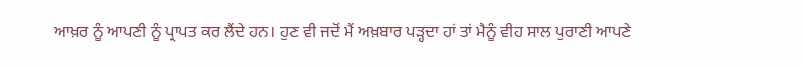ਆਖ਼ਰ ਨੂੰ ਆਪਣੀ ਨੂੰ ਪ੍ਰਾਪਤ ਕਰ ਲੈਂਦੇ ਹਨ। ਹੁਣ ਵੀ ਜਦੋਂ ਮੈਂ ਅਖ਼ਬਾਰ ਪੜ੍ਹਦਾ ਹਾਂ ਤਾਂ ਮੈਨੂੰ ਵੀਹ ਸਾਲ ਪੁਰਾਣੀ ਆਪਣੇ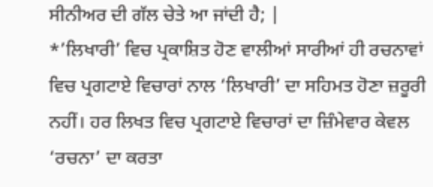ਸੀਨੀਅਰ ਦੀ ਗੱਲ ਚੇਤੇ ਆ ਜਾਂਦੀ ਹੈ; |
*’ਲਿਖਾਰੀ’ ਵਿਚ ਪ੍ਰਕਾਸ਼ਿਤ ਹੋਣ ਵਾਲੀਆਂ ਸਾਰੀਆਂ ਹੀ ਰਚਨਾਵਾਂ ਵਿਚ ਪ੍ਰਗਟਾਏ ਵਿਚਾਰਾਂ ਨਾਲ ‘ਲਿਖਾਰੀ’ ਦਾ ਸਹਿਮਤ ਹੋਣਾ ਜ਼ਰੂਰੀ ਨਹੀਂ। ਹਰ ਲਿਖਤ ਵਿਚ ਪ੍ਰਗਟਾਏ ਵਿਚਾਰਾਂ ਦਾ ਜ਼ਿੰਮੇਵਾਰ ਕੇਵਲ ‘ਰਚਨਾ’ ਦਾ ਕਰਤਾ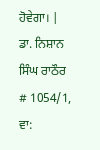ਹੋਵੇਗਾ। |
ਡਾ. ਨਿਸ਼ਾਨ ਸਿੰਘ ਰਾਠੌਰ
# 1054/1,
ਵਾ: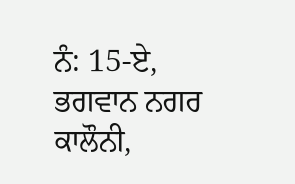ਨੰ: 15-ਏ,
ਭਗਵਾਨ ਨਗਰ ਕਾਲੌਨੀ,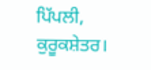ਪਿੱਪਲੀ, ਕੁਰੂਕਸ਼ੇਤਰ।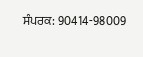ਸੰਪਰਕ: 90414-98009